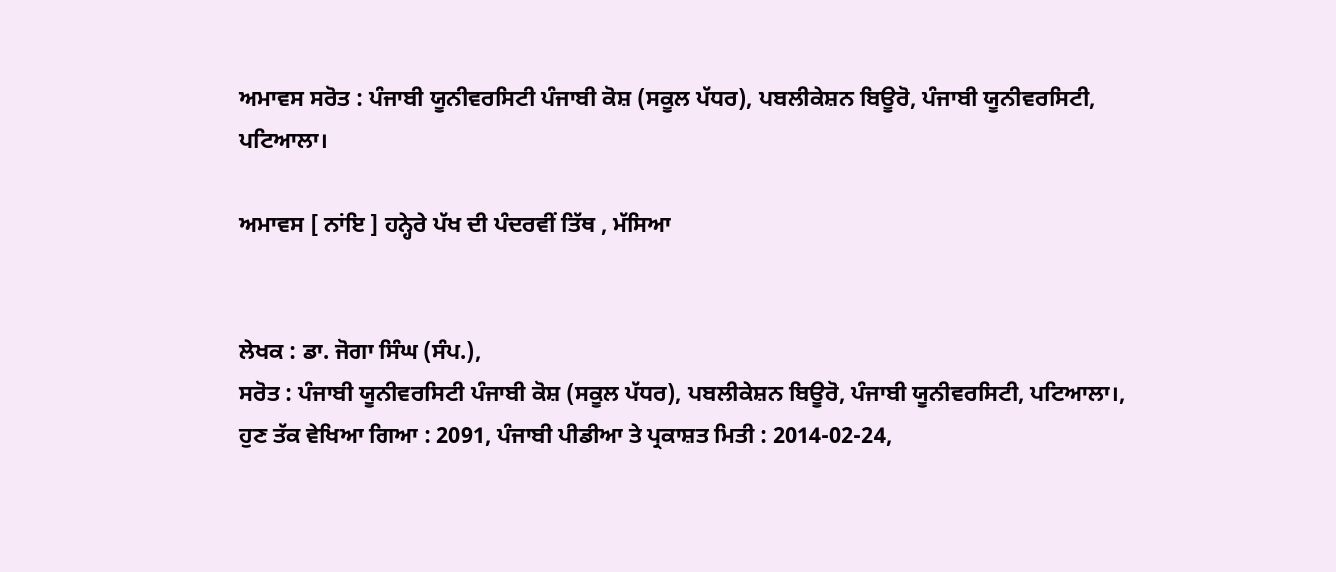ਅਮਾਵਸ ਸਰੋਤ : ਪੰਜਾਬੀ ਯੂਨੀਵਰਸਿਟੀ ਪੰਜਾਬੀ ਕੋਸ਼ (ਸਕੂਲ ਪੱਧਰ), ਪਬਲੀਕੇਸ਼ਨ ਬਿਊਰੋ, ਪੰਜਾਬੀ ਯੂਨੀਵਰਸਿਟੀ, ਪਟਿਆਲਾ।

ਅਮਾਵਸ [ ਨਾਂਇ ] ਹਨ੍ਹੇਰੇ ਪੱਖ ਦੀ ਪੰਦਰਵੀਂ ਤਿੱਥ , ਮੱਸਿਆ


ਲੇਖਕ : ਡਾ. ਜੋਗਾ ਸਿੰਘ (ਸੰਪ.),
ਸਰੋਤ : ਪੰਜਾਬੀ ਯੂਨੀਵਰਸਿਟੀ ਪੰਜਾਬੀ ਕੋਸ਼ (ਸਕੂਲ ਪੱਧਰ), ਪਬਲੀਕੇਸ਼ਨ ਬਿਊਰੋ, ਪੰਜਾਬੀ ਯੂਨੀਵਰਸਿਟੀ, ਪਟਿਆਲਾ।, ਹੁਣ ਤੱਕ ਵੇਖਿਆ ਗਿਆ : 2091, ਪੰਜਾਬੀ ਪੀਡੀਆ ਤੇ ਪ੍ਰਕਾਸ਼ਤ ਮਿਤੀ : 2014-02-24,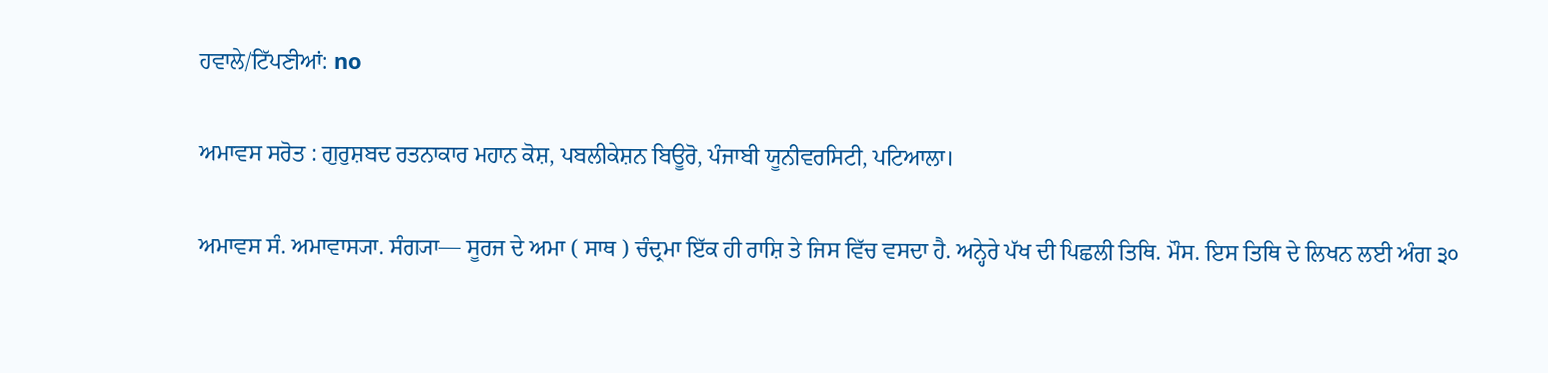ਹਵਾਲੇ/ਟਿੱਪਣੀਆਂ: no

ਅਮਾਵਸ ਸਰੋਤ : ਗੁਰੁਸ਼ਬਦ ਰਤਨਾਕਾਰ ਮਹਾਨ ਕੋਸ਼, ਪਬਲੀਕੇਸ਼ਨ ਬਿਊਰੋ, ਪੰਜਾਬੀ ਯੂਨੀਵਰਸਿਟੀ, ਪਟਿਆਲਾ।

ਅਮਾਵਸ ਸੰ. ਅਮਾਵਾਸ੍ਯਾ. ਸੰਗ੍ਯਾ— ਸੂਰਜ ਦੇ ਅਮਾ ( ਸਾਥ ) ਚੰਦ੍ਰਮਾ ਇੱਕ ਹੀ ਰਾਸ਼ਿ ਤੇ ਜਿਸ ਵਿੱਚ ਵਸਦਾ ਹੈ. ਅਨ੍ਹੇਰੇ ਪੱਖ ਦੀ ਪਿਛਲੀ ਤਿਥਿ. ਮੌਸ. ਇਸ ਤਿਥਿ ਦੇ ਲਿਖਨ ਲਈ ਅੰਗ ੩੦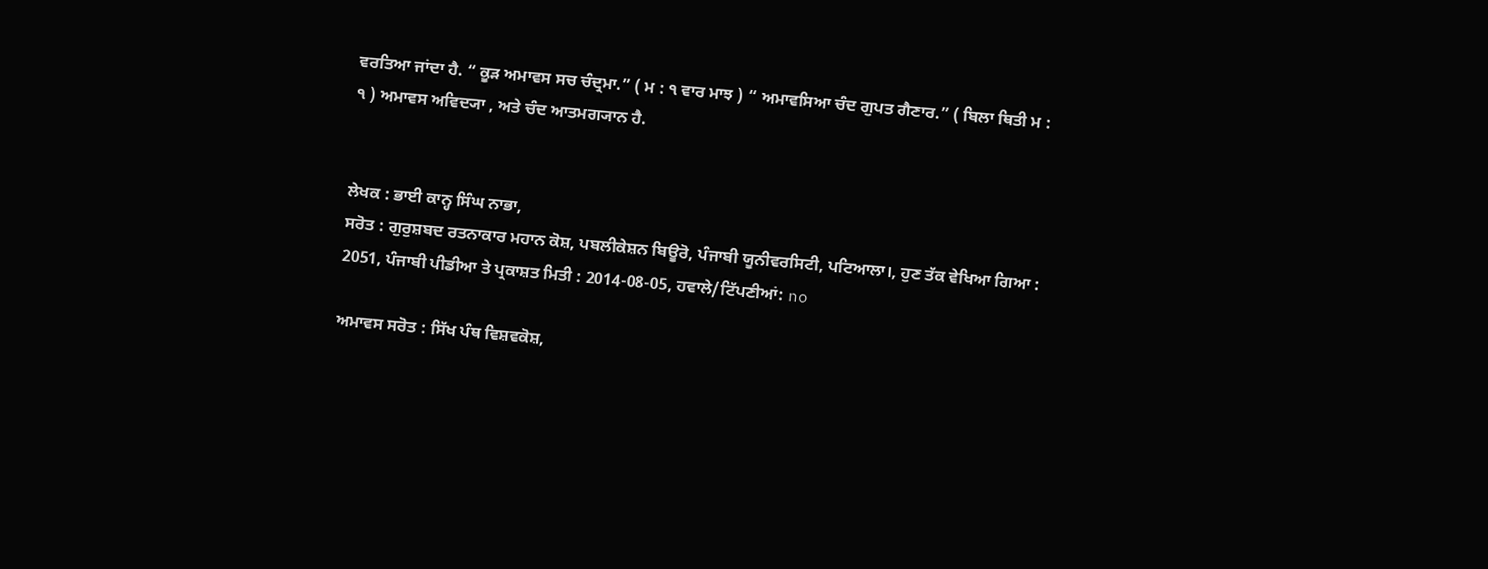ਵਰਤਿਆ ਜਾਂਦਾ ਹੈ. “ ਕੂੜ ਅਮਾਵਸ ਸਚ ਚੰਦ੍ਰਮਾ.” ( ਮ : ੧ ਵਾਰ ਮਾਝ ) “ ਅਮਾਵਸਿਆ ਚੰਦ ਗੁਪਤ ਗੈਣਾਰ.” ( ਬਿਲਾ ਥਿਤੀ ਮ : ੧ ) ਅਮਾਵਸ ਅਵਿਦ੍ਯਾ , ਅਤੇ ਚੰਦ ਆਤਮਗ੍ਯਾਨ ਹੈ.


ਲੇਖਕ : ਭਾਈ ਕਾਨ੍ਹ ਸਿੰਘ ਨਾਭਾ,
ਸਰੋਤ : ਗੁਰੁਸ਼ਬਦ ਰਤਨਾਕਾਰ ਮਹਾਨ ਕੋਸ਼, ਪਬਲੀਕੇਸ਼ਨ ਬਿਊਰੋ, ਪੰਜਾਬੀ ਯੂਨੀਵਰਸਿਟੀ, ਪਟਿਆਲਾ।, ਹੁਣ ਤੱਕ ਵੇਖਿਆ ਗਿਆ : 2051, ਪੰਜਾਬੀ ਪੀਡੀਆ ਤੇ ਪ੍ਰਕਾਸ਼ਤ ਮਿਤੀ : 2014-08-05, ਹਵਾਲੇ/ਟਿੱਪਣੀਆਂ: no

ਅਮਾਵਸ ਸਰੋਤ : ਸਿੱਖ ਪੰਥ ਵਿਸ਼ਵਕੋਸ਼,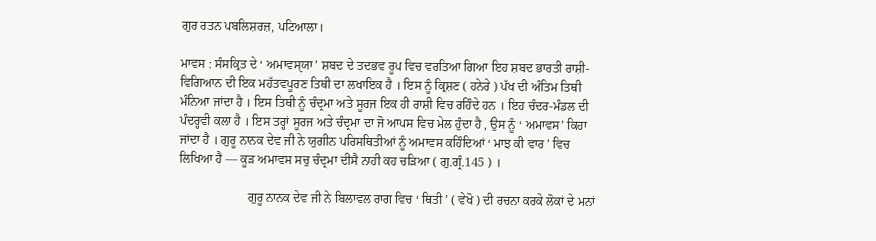ਗੁਰ ਰਤਨ ਪਬਲਿਸ਼ਰਜ਼, ਪਟਿਆਲਾ।

ਮਾਵਸ : ਸੰਸਕ੍ਰਿਤ ਦੇ ‘ ਅਮਾਵਸੑਯਾ’ ਸ਼ਬਦ ਦੇ ਤਦਭਵ ਰੂਪ ਵਿਚ ਵਰਤਿਆ ਗਿਆ ਇਹ ਸ਼ਬਦ ਭਾਰਤੀ ਰਾਸ਼ੀ- ਵਿਗਿਆਨ ਦੀ ਇਕ ਮਹੱਤਵਪੂਰਣ ਤਿਥੀ ਦਾ ਲਖਾਇਕ ਹੈ । ਇਸ ਨੂੰ ਕ੍ਰਿਸ਼ਣ ( ਹਨੇਰੇ ) ਪੱਖ ਦੀ ਅੰਤਿਮ ਤਿਥੀ ਮੰਨਿਆ ਜਾਂਦਾ ਹੈ । ਇਸ ਤਿਥੀ ਨੂੰ ਚੰਦ੍ਰਮਾ ਅਤੇ ਸੂਰਜ ਇਕ ਹੀ ਰਾਸ਼ੀ ਵਿਚ ਰਹਿੰਦੇ ਹਨ । ਇਹ ਚੰਦਰ-ਮੰਡਲ ਦੀ ਪੰਦਰ੍ਹਵੀ ਕਲਾ ਹੈ । ਇਸ ਤਰ੍ਹਾਂ ਸੂਰਜ ਅਤੇ ਚੰਦ੍ਰਮਾ ਦਾ ਜੋ ਆਪਸ ਵਿਚ ਮੇਲ ਹੁੰਦਾ ਹੈ , ਉਸ ਨੂੰ ‘ ਅਮਾਵਸ’ ਕਿਹਾ ਜਾਂਦਾ ਹੈ । ਗੁਰੂ ਨਾਨਕ ਦੇਵ ਜੀ ਨੇ ਯੁਗੀਨ ਪਰਿਸਥਿਤੀਆਂ ਨੂੰ ਅਮਾਵਸ ਕਹਿੰਦਿਆਂ ‘ ਮਾਝ ਕੀ ਵਾਰ ’ ਵਿਚ ਲਿਖਿਆ ਹੈ — ਕੂੜ ਅਮਾਵਸ ਸਚੁ ਚੰਦ੍ਰਮਾ ਦੀਸੈ ਨਾਹੀ ਕਹ ਚੜਿਆ ( ਗੁ.ਗ੍ਰੰ.145 ) ।

                      ਗੁਰੂ ਨਾਨਕ ਦੇਵ ਜੀ ਨੇ ਬਿਲਾਵਲ ਰਾਗ ਵਿਚ ‘ ਥਿਤੀ ’ ( ਵੇਖੋ ) ਦੀ ਰਚਨਾ ਕਰਕੇ ਲੋਕਾਂ ਦੇ ਮਨਾਂ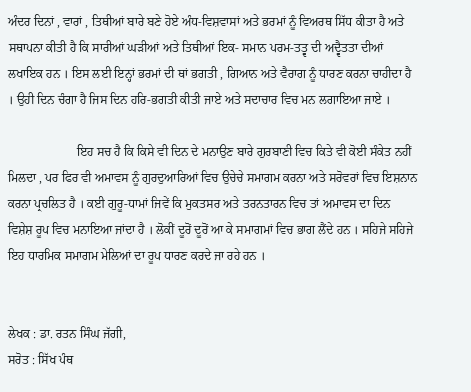ਅੰਦਰ ਦਿਨਾਂ , ਵਾਰਾਂ , ਤਿਥੀਆਂ ਬਾਰੇ ਬਣੇ ਹੋਏ ਅੰਧ-ਵਿਸ਼ਵਾਸਾਂ ਅਤੇ ਭਰਮਾਂ ਨੂੰ ਵਿਅਰਥ ਸਿੱਧ ਕੀਤਾ ਹੈ ਅਤੇ ਸਥਾਪਨਾ ਕੀਤੀ ਹੈ ਕਿ ਸਾਰੀਆਂ ਘੜੀਆਂ ਅਤੇ ਤਿਥੀਆਂ ਇਕ- ਸਮਾਨ ਪਰਮ-ਤਤ੍ਵ ਦੀ ਅਦ੍ਵੈਤਤਾ ਦੀਆਂ ਲਖਾਇਕ ਹਨ । ਇਸ ਲਈ ਇਨ੍ਹਾਂ ਭਰਮਾਂ ਦੀ ਥਾਂ ਭਗਤੀ , ਗਿਆਨ ਅਤੇ ਵੈਰਾਗ ਨੂੰ ਧਾਰਣ ਕਰਨਾ ਚਾਹੀਦਾ ਹੈ । ਉਹੀ ਦਿਨ ਚੰਗਾ ਹੈ ਜਿਸ ਦਿਨ ਹਰਿ-ਭਗਤੀ ਕੀਤੀ ਜਾਏ ਅਤੇ ਸਦਾਚਾਰ ਵਿਚ ਮਨ ਲਗਾਇਆ ਜਾਏ ।

                      ਇਹ ਸਚ ਹੈ ਕਿ ਕਿਸੇ ਵੀ ਦਿਨ ਦੇ ਮਨਾਉਣ ਬਾਰੇ ਗੁਰਬਾਣੀ ਵਿਚ ਕਿਤੇ ਵੀ ਕੋਈ ਸੰਕੇਤ ਨਹੀਂ ਮਿਲਦਾ , ਪਰ ਫਿਰ ਵੀ ਅਮਾਵਸ ਨੂੰ ਗੁਰਦੁਆਰਿਆਂ ਵਿਚ ਉਚੇਚੇ ਸਮਾਗਮ ਕਰਨਾ ਅਤੇ ਸਰੋਵਰਾਂ ਵਿਚ ਇਸ਼ਨਾਨ ਕਰਨਾ ਪ੍ਰਚਲਿਤ ਹੈ । ਕਈ ਗੁਰੂ-ਧਾਮਾਂ ਜਿਵੇਂ ਕਿ ਮੁਕਤਸਰ ਅਤੇ ਤਰਨਤਾਰਨ ਵਿਚ ਤਾਂ ਅਮਾਵਸ ਦਾ ਦਿਨ ਵਿਸ਼ੇਸ਼ ਰੂਪ ਵਿਚ ਮਨਾਇਆ ਜਾਂਦਾ ਹੈ । ਲੋਕੀਂ ਦੂਰੋਂ ਦੂਰੋਂ ਆ ਕੇ ਸਮਾਗਮਾਂ ਵਿਚ ਭਾਗ ਲੈਂਦੇ ਹਨ । ਸਹਿਜੇ ਸਹਿਜੇ ਇਹ ਧਾਰਮਿਕ ਸਮਾਗਮ ਮੇਲਿਆਂ ਦਾ ਰੂਪ ਧਾਰਣ ਕਰਦੇ ਜਾ ਰਹੇ ਹਨ ।


ਲੇਖਕ : ਡਾ. ਰਤਨ ਸਿੰਘ ਜੱਗੀ,
ਸਰੋਤ : ਸਿੱਖ ਪੰਥ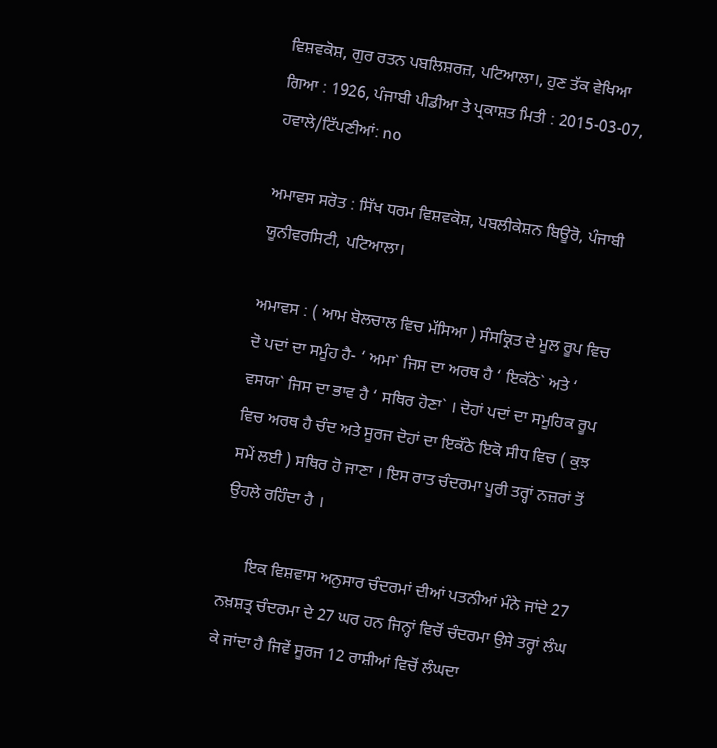ਵਿਸ਼ਵਕੋਸ਼, ਗੁਰ ਰਤਨ ਪਬਲਿਸ਼ਰਜ਼, ਪਟਿਆਲਾ।, ਹੁਣ ਤੱਕ ਵੇਖਿਆ ਗਿਆ : 1926, ਪੰਜਾਬੀ ਪੀਡੀਆ ਤੇ ਪ੍ਰਕਾਸ਼ਤ ਮਿਤੀ : 2015-03-07, ਹਵਾਲੇ/ਟਿੱਪਣੀਆਂ: no

ਅਮਾਵਸ ਸਰੋਤ : ਸਿੱਖ ਧਰਮ ਵਿਸ਼ਵਕੋਸ਼, ਪਬਲੀਕੇਸ਼ਨ ਬਿਊਰੋ, ਪੰਜਾਬੀ ਯੂਨੀਵਰਸਿਟੀ, ਪਟਿਆਲਾ।

ਅਮਾਵਸ : ( ਆਮ ਬੋਲਚਾਲ ਵਿਚ ਮੱਸਿਆ ) ਸੰਸਕ੍ਰਿਤ ਦੇ ਮੂਲ ਰੂਪ ਵਿਚ ਦੋ ਪਦਾਂ ਦਾ ਸਮੂੰਹ ਹੈ- ‘ ਅਮਾ` ਜਿਸ ਦਾ ਅਰਥ ਹੈ ‘ ਇਕੱਠੇ` ਅਤੇ ‘ ਵਸਯਾ` ਜਿਸ ਦਾ ਭਾਵ ਹੈ ‘ ਸਥਿਰ ਹੋਣਾ` । ਦੋਹਾਂ ਪਦਾਂ ਦਾ ਸਮੂਹਿਕ ਰੂਪ ਵਿਚ ਅਰਥ ਹੈ ਚੰਦ ਅਤੇ ਸੂਰਜ ਦੋਹਾਂ ਦਾ ਇਕੱਠੇ ਇਕੋ ਸੀਧ ਵਿਚ ( ਕੁਝ ਸਮੇਂ ਲਈ ) ਸਥਿਰ ਹੋ ਜਾਣਾ । ਇਸ ਰਾਤ ਚੰਦਰਮਾ ਪੂਰੀ ਤਰ੍ਹਾਂ ਨਜ਼ਰਾਂ ਤੋਂ ਉਹਲੇ ਰਹਿੰਦਾ ਹੈ ।

      ਇਕ ਵਿਸ਼ਵਾਸ ਅਨੁਸਾਰ ਚੰਦਰਮਾਂ ਦੀਆਂ ਪਤਨੀਆਂ ਮੰਨੇ ਜਾਂਦੇ 27 ਨਖ਼ਸ਼ਤ੍ਰ ਚੰਦਰਮਾ ਦੇ 27 ਘਰ ਹਨ ਜਿਨ੍ਹਾਂ ਵਿਚੋਂ ਚੰਦਰਮਾ ਉਸੇ ਤਰ੍ਹਾਂ ਲੰਘ ਕੇ ਜਾਂਦਾ ਹੈ ਜਿਵੇਂ ਸੂਰਜ 12 ਰਾਸ਼ੀਆਂ ਵਿਚੋਂ ਲੰਘਦਾ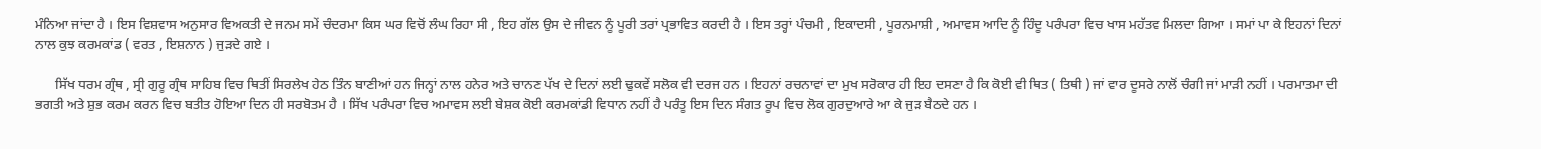ਮੰਨਿਆ ਜਾਂਦਾ ਹੈ । ਇਸ ਵਿਸ਼ਵਾਸ ਅਨੁਸਾਰ ਵਿਅਕਤੀ ਦੇ ਜਨਮ ਸਮੇਂ ਚੰਦਰਮਾ ਕਿਸ ਘਰ ਵਿਚੋਂ ਲੰਘ ਰਿਹਾ ਸੀ , ਇਹ ਗੱਲ ਉਸ ਦੇ ਜੀਵਨ ਨੂੰ ਪੂਰੀ ਤਰਾਂ ਪ੍ਰਭਾਵਿਤ ਕਰਦੀ ਹੈ । ਇਸ ਤਰ੍ਹਾਂ ਪੰਚਮੀ , ਇਕਾਦਸੀ , ਪੂਰਨਮਾਸ਼ੀ , ਅਮਾਵਸ ਆਦਿ ਨੂੰ ਹਿੰਦੂ ਪਰੰਪਰਾ ਵਿਚ ਖਾਸ ਮਹੱਤਵ ਮਿਲਦਾ ਗਿਆ । ਸਮਾਂ ਪਾ ਕੇ ਇਹਨਾਂ ਦਿਨਾਂ ਨਾਲ ਕੁਝ ਕਰਮਕਾਂਡ ( ਵਰਤ , ਇਸ਼ਨਾਨ ) ਜੁੜਦੇ ਗਏ ।

      ਸਿੱਖ ਧਰਮ ਗ੍ਰੰਥ , ਸ੍ਰੀ ਗੁਰੂ ਗ੍ਰੰਥ ਸਾਹਿਬ ਵਿਚ ਥਿਤੀਂ ਸਿਰਲੇਖ ਹੇਠ ਤਿੰਨ ਬਾਣੀਆਂ ਹਨ ਜਿਨ੍ਹਾਂ ਨਾਲ ਹਨੇਰ ਅਤੇ ਚਾਨਣ ਪੱਖ ਦੇ ਦਿਨਾਂ ਲਈ ਢੁਕਵੇਂ ਸਲੋਕ ਵੀ ਦਰਜ ਹਨ । ਇਹਨਾਂ ਰਚਨਾਵਾਂ ਦਾ ਮੁਖ ਸਰੋਕਾਰ ਹੀ ਇਹ ਦਸਣਾ ਹੈ ਕਿ ਕੋਈ ਵੀ ਥਿਤ ( ਤਿਥੀ ) ਜਾਂ ਵਾਰ ਦੂਸਰੇ ਨਾਲੋਂ ਚੰਗੀ ਜਾਂ ਮਾੜੀ ਨਹੀਂ । ਪਰਮਾਤਮਾ ਦੀ ਭਗਤੀ ਅਤੇ ਸ਼ੁਭ ਕਰਮ ਕਰਨ ਵਿਚ ਬਤੀਤ ਹੋਇਆ ਦਿਨ ਹੀ ਸਰਬੋਤਮ ਹੈ । ਸਿੱਖ ਪਰੰਪਰਾ ਵਿਚ ਅਮਾਵਸ ਲਈ ਬੇਸ਼ਕ ਕੋਈ ਕਰਮਕਾਂਡੀ ਵਿਧਾਨ ਨਹੀਂ ਹੈ ਪਰੰਤੂ ਇਸ ਦਿਨ ਸੰਗਤ ਰੂਪ ਵਿਚ ਲੋਕ ਗੁਰਦੁਆਰੇ ਆ ਕੇ ਜੁੜ ਬੈਠਦੇ ਹਨ ।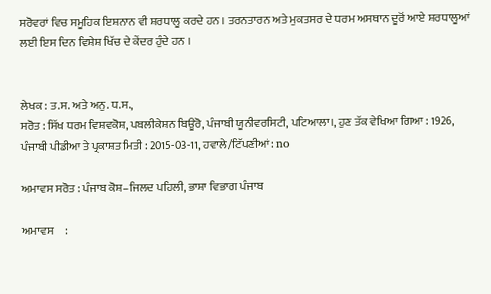ਸਰੋਵਰਾਂ ਵਿਚ ਸਮੂਹਿਕ ਇਸ਼ਨਾਨ ਵੀ ਸ਼ਰਧਾਲੂ ਕਰਦੇ ਹਨ । ਤਰਨਤਾਰਨ ਅਤੇ ਮੁਕਤਸਰ ਦੇ ਧਰਮ ਅਸਥਾਨ ਦੂਰੋਂ ਆਏ ਸ਼ਰਧਾਲੂਆਂ ਲਈ ਇਸ ਦਿਨ ਵਿਸ਼ੇਸ਼ ਖਿੱਚ ਦੇ ਕੇਂਦਰ ਹੁੰਦੇ ਹਨ ।


ਲੇਖਕ : ਤ.ਸ. ਅਤੇ ਅਨੁ. ਧ.ਸ.,
ਸਰੋਤ : ਸਿੱਖ ਧਰਮ ਵਿਸ਼ਵਕੋਸ਼, ਪਬਲੀਕੇਸ਼ਨ ਬਿਊਰੋ, ਪੰਜਾਬੀ ਯੂਨੀਵਰਸਿਟੀ, ਪਟਿਆਲਾ।, ਹੁਣ ਤੱਕ ਵੇਖਿਆ ਗਿਆ : 1926, ਪੰਜਾਬੀ ਪੀਡੀਆ ਤੇ ਪ੍ਰਕਾਸ਼ਤ ਮਿਤੀ : 2015-03-11, ਹਵਾਲੇ/ਟਿੱਪਣੀਆਂ: no

ਅਮਾਵਸ ਸਰੋਤ : ਪੰਜਾਬ ਕੋਸ਼–ਜਿਲਦ ਪਹਿਲੀ, ਭਾਸ਼ਾ ਵਿਭਾਗ ਪੰਜਾਬ

ਅਮਾਵਸ     :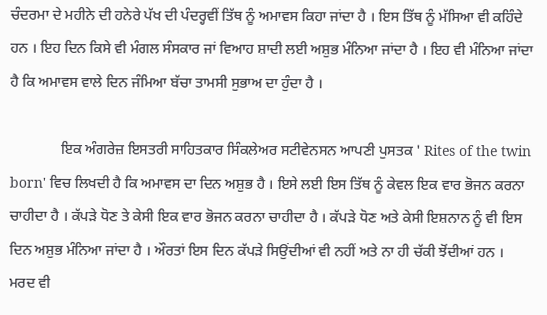ਚੰਦਰਮਾ ਦੇ ਮਹੀਨੇ ਦੀ ਹਨੇਰੇ ਪੱਖ ਦੀ ਪੰਦਰ੍ਹਵੀਂ ਤਿੱਥ ਨੂੰ ਅਮਾਵਸ ਕਿਹਾ ਜਾਂਦਾ ਹੈ । ਇਸ ਤਿੱਥ ਨੂੰ ਮੱਸਿਆ ਵੀ ਕਹਿੰਦੇ ਹਨ । ਇਹ ਦਿਨ ਕਿਸੇ ਵੀ ਮੰਗਲ ਸੰਸਕਾਰ ਜਾਂ ਵਿਆਹ ਸ਼ਾਦੀ ਲਈ ਅਸ਼ੁਭ ਮੰਨਿਆ ਜਾਂਦਾ ਹੈ । ਇਹ ਵੀ ਮੰਨਿਆ ਜਾਂਦਾ ਹੈ ਕਿ ਅਮਾਵਸ ਵਾਲੇ ਦਿਨ ਜੰਮਿਆ ਬੱਚਾ ਤਾਮਸੀ ਸੁਭਾਅ ਦਾ ਹੁੰਦਾ ਹੈ ।

              ਇਕ ਅੰਗਰੇਜ਼ ਇਸਤਰੀ ਸਾਹਿਤਕਾਰ ਸਿੰਕਲੇਅਰ ਸਟੀਵੇਨਸਨ ਆਪਣੀ ਪੁਸਤਕ ' Rites of the twin born' ਵਿਚ ਲਿਖਦੀ ਹੈ ਕਿ ਅਮਾਵਸ ਦਾ ਦਿਨ ਅਸ਼ੁਭ ਹੈ । ਇਸੇ ਲਈ ਇਸ ਤਿੱਥ ਨੂੰ ਕੇਵਲ ਇਕ ਵਾਰ ਭੋਜਨ ਕਰਨਾ ਚਾਹੀਦਾ ਹੈ । ਕੱਪੜੇ ਧੋਣ ਤੇ ਕੇਸੀ ਇਕ ਵਾਰ ਭੋਜਨ ਕਰਨਾ ਚਾਹੀਦਾ ਹੈ । ਕੱਪੜੇ ਧੋਣ ਅਤੇ ਕੇਸੀ ਇਸ਼ਨਾਨ ਨੂੰ ਵੀ ਇਸ ਦਿਨ ਅਸ਼ੁਭ ਮੰਨਿਆ ਜਾਂਦਾ ਹੈ । ਔਰਤਾਂ ਇਸ ਦਿਨ ਕੱਪੜੇ ਸਿਉਂਦੀਆਂ ਵੀ ਨਹੀਂ ਅਤੇ ਨਾ ਹੀ ਚੱਕੀ ਝੋਂਦੀਆਂ ਹਨ । ਮਰਦ ਵੀ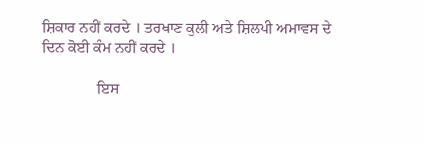ਸ਼ਿਕਾਰ ਨਹੀਂ ਕਰਦੇ । ਤਰਖਾਣ ਕੁਲੀ ਅਤੇ ਸ਼ਿਲਪੀ ਅਮਾਵਸ ਦੇ ਦਿਨ ਕੋਈ ਕੰਮ ਨਹੀਂ ਕਰਦੇ ।

              ਇਸ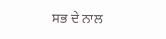ਸਭ ਦੇ ਨਾਲ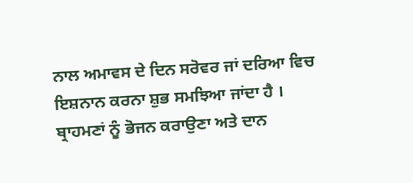ਨਾਲ ਅਮਾਵਸ ਦੇ ਦਿਨ ਸਰੋਵਰ ਜਾਂ ਦਰਿਆ ਵਿਚ ਇਸ਼ਨਾਨ ਕਰਨਾ ਸ਼ੁਭ ਸਮਝਿਆ ਜਾਂਦਾ ਹੈ । ਬ੍ਰਾਹਮਣਾਂ ਨੂੰ ਭੋਜਨ ਕਰਾਉਣਾ ਅਤੇ ਦਾਨ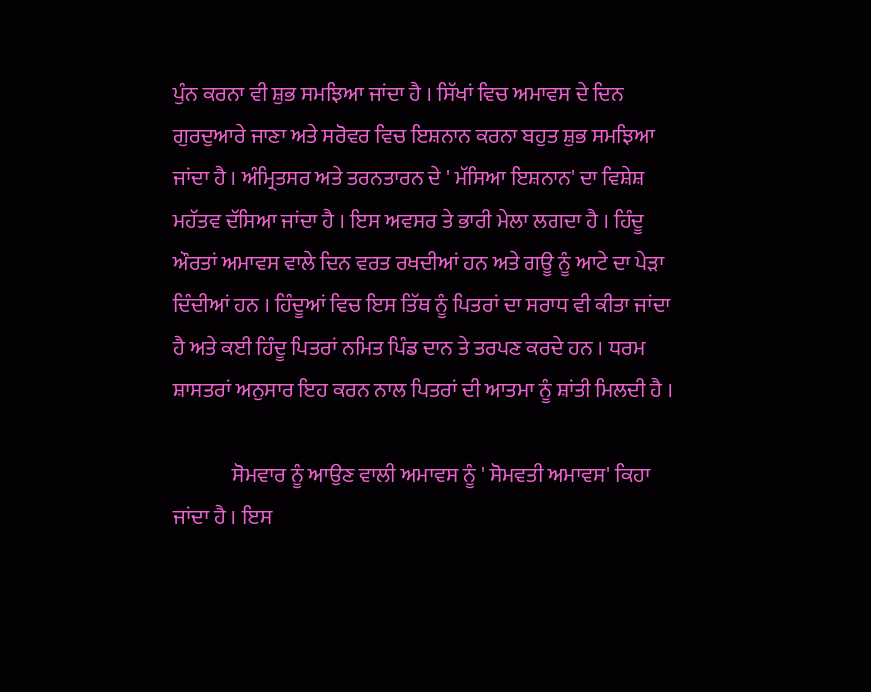ਪੁੰਨ ਕਰਨਾ ਵੀ ਸ਼ੁਭ ਸਮਝਿਆ ਜਾਂਦਾ ਹੈ । ਸਿੱਖਾਂ ਵਿਚ ਅਮਾਵਸ ਦੇ ਦਿਨ ਗੁਰਦੁਆਰੇ ਜਾਣਾ ਅਤੇ ਸਰੋਵਰ ਵਿਚ ਇਸ਼ਨਾਨ ਕਰਨਾ ਬਹੁਤ ਸ਼ੁਭ ਸਮਝਿਆ ਜਾਂਦਾ ਹੈ । ਅੰਮ੍ਰਿਤਸਰ ਅਤੇ ਤਰਨਤਾਰਨ ਦੇ ' ਮੱਸਿਆ ਇਸ਼ਨਾਨ' ਦਾ ਵਿਸ਼ੇਸ਼ ਮਹੱਤਵ ਦੱਸਿਆ ਜਾਂਦਾ ਹੈ । ਇਸ ਅਵਸਰ ਤੇ ਭਾਰੀ ਮੇਲਾ ਲਗਦਾ ਹੈ । ਹਿੰਦੂ ਔਰਤਾਂ ਅਮਾਵਸ ਵਾਲੇ ਦਿਨ ਵਰਤ ਰਖਦੀਆਂ ਹਨ ਅਤੇ ਗਊ ਨੂੰ ਆਟੇ ਦਾ ਪੇੜਾ ਦਿੰਦੀਆਂ ਹਨ । ਹਿੰਦੂਆਂ ਵਿਚ ਇਸ ਤਿੱਥ ਨੂੰ ਪਿਤਰਾਂ ਦਾ ਸਰਾਧ ਵੀ ਕੀਤਾ ਜਾਂਦਾ ਹੈ ਅਤੇ ਕਈ ਹਿੰਦੂ ਪਿਤਰਾਂ ਨਮਿਤ ਪਿੰਡ ਦਾਨ ਤੇ ਤਰਪਣ ਕਰਦੇ ਹਨ । ਧਰਮ ਸ਼ਾਸਤਰਾਂ ਅਨੁਸਾਰ ਇਹ ਕਰਨ ਨਾਲ ਪਿਤਰਾਂ ਦੀ ਆਤਮਾ ਨੂੰ ਸ਼ਾਂਤੀ ਮਿਲਦੀ ਹੈ ।

              ਸੋਮਵਾਰ ਨੂੰ ਆਉਣ ਵਾਲੀ ਅਮਾਵਸ ਨੂੰ ' ਸੋਮਵਤੀ ਅਮਾਵਸ' ਕਿਹਾ ਜਾਂਦਾ ਹੈ । ਇਸ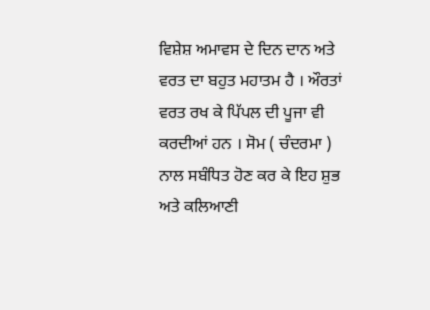ਵਿਸ਼ੇਸ਼ ਅਮਾਵਸ ਦੇ ਦਿਨ ਦਾਨ ਅਤੇ ਵਰਤ ਦਾ ਬਹੁਤ ਮਹਾਤਮ ਹੈ । ਔਰਤਾਂ ਵਰਤ ਰਖ ਕੇ ਪਿੱਪਲ ਦੀ ਪੂਜਾ ਵੀ ਕਰਦੀਆਂ ਹਨ । ਸੋਮ ( ਚੰਦਰਮਾ ) ਨਾਲ ਸਬੰਧਿਤ ਹੋਣ ਕਰ ਕੇ ਇਹ ਸ਼ੁਭ ਅਤੇ ਕਲਿਆਣੀ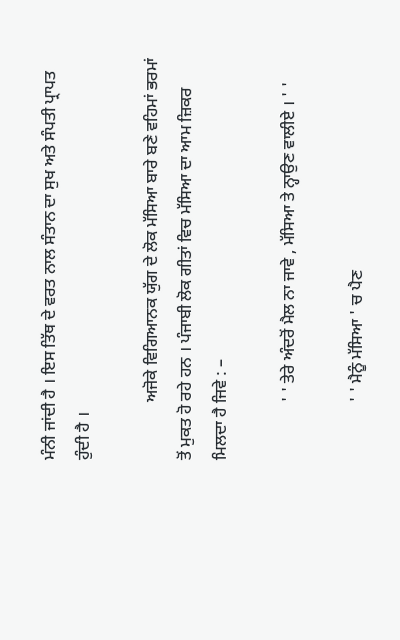ਮੰਨੀ ਜਾਂਦੀ ਹੈ । ਇਸ ਤਿੱਥ ਦੇ ਵਰਤ ਨਾਲ ਸੰਤਾਨ ਦਾ ਸੁਖ ਅਤੇ ਸੰਪਤੀ ਪ੍ਰਾਪਤ ਹੁੰਦੀ ਹੈ ।

              ਅਜੋਕੇ ਵਿਗਿਆਨਕ ਯੁੱਗ ਦੇ ਲੋਕ ਮੱਸਿਆ ਬਾਰੇ ਬਣੇ ਵਹਿਮਾਂ ਭਰਮਾਂ ਤੋਂ ਮੁਕਤ ਹੋ ਰਹੇ ਹਨ । ਪੰਜਾਬੀ ਲੋਕ ਗੀਤਾਂ ਵਿਚ ਮੱਸਿਆ ਦਾ ਆਮ ਜ਼ਿਕਰ ਮਿਲਦਾ ਹੈ ਜਿਵੇ : –

              ' ' ਤੇਰੇ ਅੰਦਰੋਂ ਮੈਲ ਨਾ ਜਾਵੇ , ਮੱਸਿਆ ਤੇ ਨ੍ਹਾਉਣ ਵਾਲੀਏ । ' '

              ' ' ਮੈਨੂੰ ਮੱਸਿਆ ' ਚ ਪੈਣ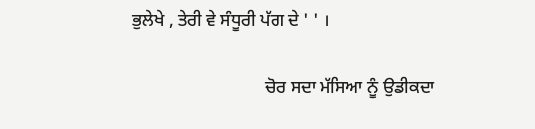ਭੁਲੇਖੇ , ਤੇਰੀ ਵੇ ਸੰਧੂਰੀ ਪੱਗ ਦੇ ' ' ।

                              ਚੋਰ ਸਦਾ ਮੱਸਿਆ ਨੂੰ ਉਡੀਕਦਾ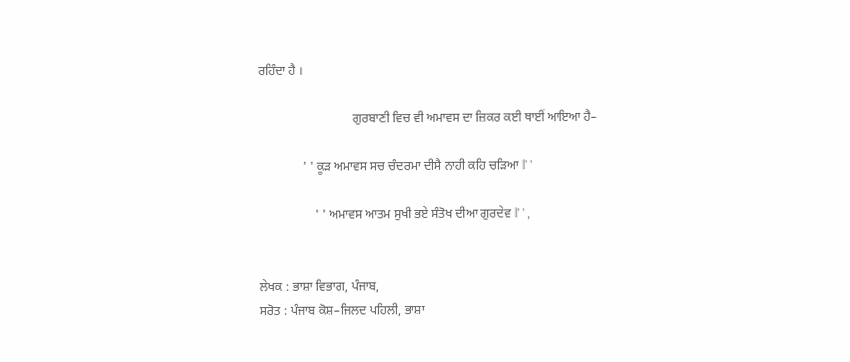ਰਹਿੰਦਾ ਹੈ ।

                              ਗੁਰਬਾਣੀ ਵਿਚ ਵੀ ਅਮਾਵਸ ਦਾ ਜ਼ਿਕਰ ਕਈ ਥਾਈਂ ਆਇਆ ਹੈ–

              ' ' ਕੂੜ ਅਮਾਵਸ ਸਚ ਚੰਦਰਮਾ ਦੀਸੈ ਨਾਹੀ ਕਹਿ ਚੜਿਆ ǁ' '

                  ' ' ਅਮਾਵਸ ਆਤਮ ਸੁਖੀ ਭਏ ਸੰਤੋਖ ਦੀਆ ਗੁਰਦੇਵ ǁ' ' ,


ਲੇਖਕ : ਭਾਸ਼ਾ ਵਿਭਾਗ, ਪੰਜਾਬ,
ਸਰੋਤ : ਪੰਜਾਬ ਕੋਸ਼–ਜਿਲਦ ਪਹਿਲੀ, ਭਾਸ਼ਾ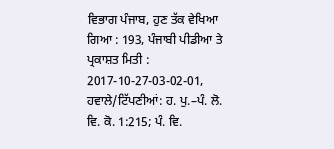ਵਿਭਾਗ ਪੰਜਾਬ, ਹੁਣ ਤੱਕ ਵੇਖਿਆ ਗਿਆ : 193, ਪੰਜਾਬੀ ਪੀਡੀਆ ਤੇ ਪ੍ਰਕਾਸ਼ਤ ਮਿਤੀ : 2017-10-27-03-02-01, ਹਵਾਲੇ/ਟਿੱਪਣੀਆਂ: ਹ. ਪੁ.–ਪੰ. ਲੋ. ਵਿ. ਕੋ. 1:215; ਪੰ. ਵਿ.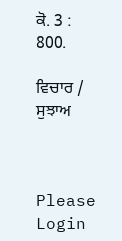ਕੋ. 3 : 800.

ਵਿਚਾਰ / ਸੁਝਾਅ



Please Login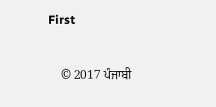First


    © 2017 ਪੰਜਾਬੀ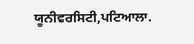ਯੂਨੀਵਰਸਿਟੀ,ਪਟਿਆਲਾ.